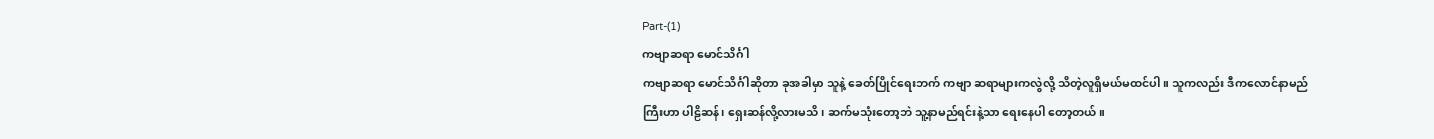Part-(1)
ကဗျာဆရာ မောင်သိင်္ဂါ
ကဗျာဆရာ မောင်သိင်္ဂါဆိုတာ ခုအခါမှာ သူနဲ့ ခေတ်ပြိုင်ရေးဘက် ကဗျာ ဆရာများကလွဲလို့ သိတဲ့လူရှိမယ်မထင်ပါ။ သူကလည်း ဒီကလောင်နာမည်ကြီးဟာ ပါဠိဆန်၊ ရှေးဆန်လို့လားမသိ၊ ဆက်မသုံးတော့ဘဲ သူ့နာမည်ရင်းနဲ့သာ ရေးနေပါ တော့တယ်။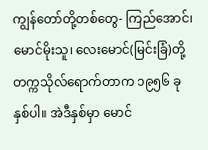ကျွန်တော်တို့တစ်တွေ- ကြည်အောင်၊ မောင်မိုးသူ၊ လေးမောင်(မြင်းခြံ)တို့ တက္ကသိုလ်ရောက်တာက ၁၉၅၆ ခုနှစ်ပါ။ အဲဒီနှစ်မှာ မောင်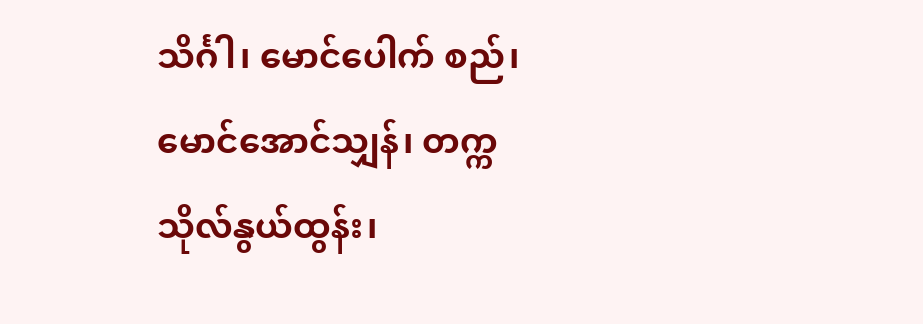သိင်္ဂါ၊ မောင်ပေါက် စည်၊ မောင်အောင်သျှန်၊ တက္ကသိုလ်နွယ်ထွန်း၊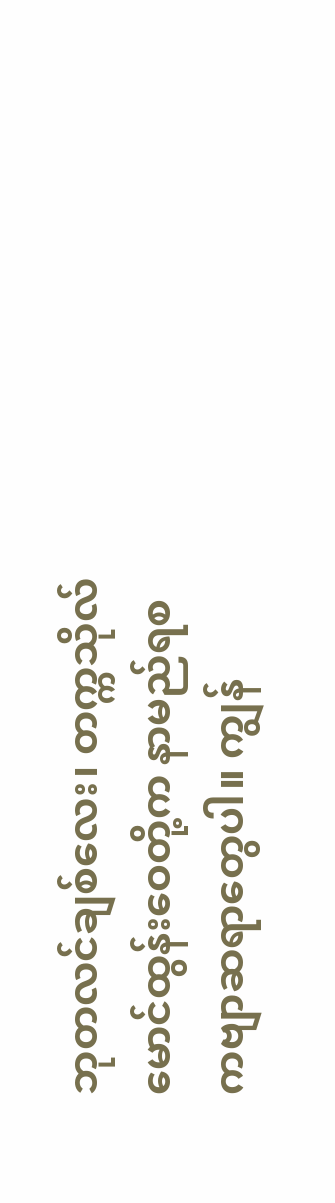ဘုတလင်ချစ်လေး၊ တက္ကသိုလ် မောင်ထွန်းဝေတို့က နာမည်ရစ ကဗျာဆရာတွေပါ။ ကျွန်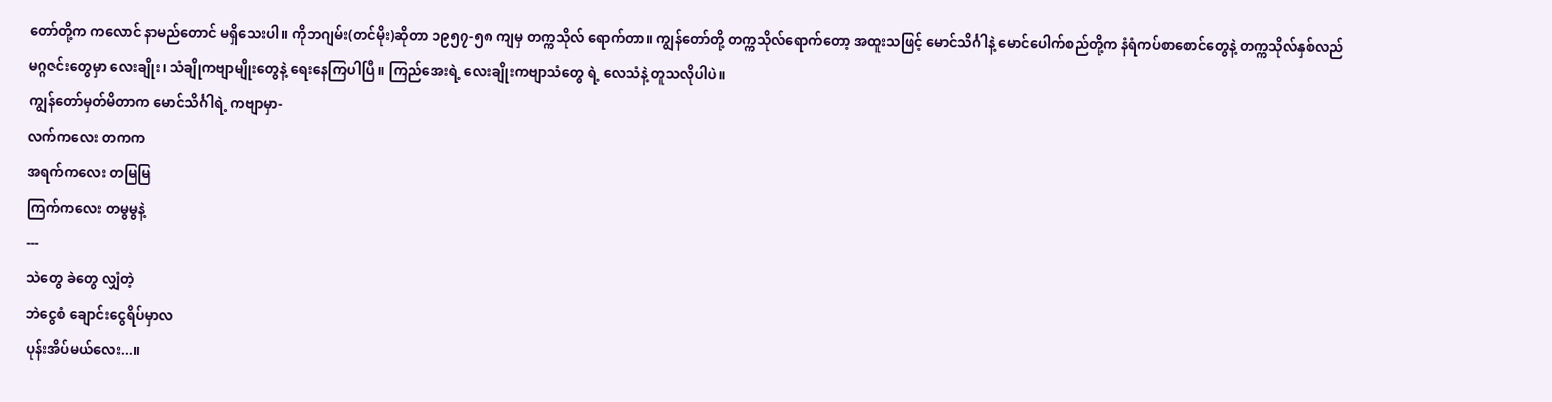တော်တို့က ကလောင် နာမည်တောင် မရှိသေးပါ။ ကိုဘဂျမ်း(တင်မိုး)ဆိုတာ ၁၉၅၇-၅၈ ကျမှ တက္ကသိုလ် ရောက်တာ။ ကျွန်တော်တို့ တက္ကသိုလ်ရောက်တော့ အထူးသဖြင့် မောင်သိင်္ဂါနဲ့ မောင်ပေါက်စည်တို့က နံရံကပ်စာစောင်တွေနဲ့ တက္ကသိုလ်နှစ်လည်မဂ္ဂဇင်းတွေမှာ လေးချိုး၊ သံချိုကဗျာမျိုးတွေနဲ့ ရေးနေကြပါပြီ။ ကြည်အေးရဲ့ လေးချိုးကဗျာသံတွေ ရဲ့ လေသံနဲ့ တူသလိုပါပဲ။
ကျွန်တော်မှတ်မိတာက မောင်သိင်္ဂါရဲ့ ကဗျာမှာ-
လက်ကလေး တကက
အရက်ကလေး တမြမြ
ကြက်ကလေး တမွမွနဲ့
---
သဲတွေ ခဲတွေ လျှံတဲ့
ဘဲငွေစံ ချောင်းငွေရိပ်မှာလ
ပုန်းအိပ်မယ်လေး...။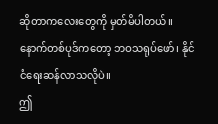ဆိုတာကလေးတွေကို မှတ်မိပါတယ်။ နောက်တစ်ပုဒ်ကတော့ ဘဝသရုပ်ဖော်၊ နိုင်ငံရေးဆန်လာသလိုပဲ။
ဤ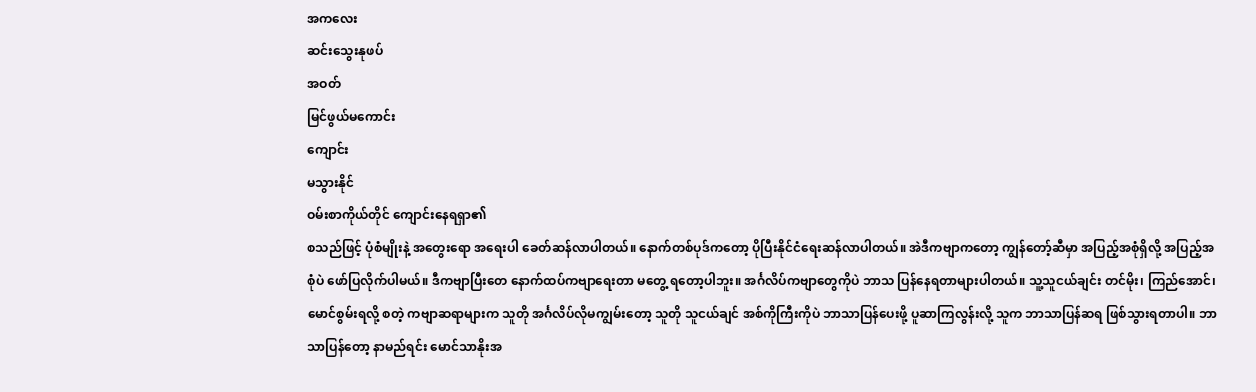အကလေး
ဆင်းသွေးနုဖပ်
အဝတ်
မြင်ဖွယ်မကောင်း
ကျောင်း
မသွားနိုင်
ဝမ်းစာကိုယ်တိုင် ကျောင်းနေရရှာ၏
စသည်ဖြင့် ပုံစံမျိုးနဲ့ အတွေးရော အရေးပါ ခေတ်ဆန်လာပါတယ်။ နောက်တစ်ပုဒ်ကတော့ ပိုပြီးနိုင်ငံရေးဆန်လာပါတယ်။ အဲဒီကဗျာကတော့ ကျွန်တော့်ဆီမှာ အပြည့်အစုံရှိလို့ အပြည့်အစုံပဲ ဖော်ပြလိုက်ပါမယ်။ ဒီကဗျာပြီးတေ နောက်ထပ်ကဗျာရေးတာ မတွေ့ ရတော့ပါဘူး။ အင်္ဂလိပ်ကဗျာတွေကိုပဲ ဘာသ ပြန်နေရတာများပါတယ်။ သူ့သူငယ်ချင်း တင်မိုး၊ ကြည်အောင်၊ မောင်စွမ်းရလို့ စတဲ့ ကဗျာဆရာများက သူတို အင်္ဂလိပ်လိုမကျွမ်းတော့ သူတို သူငယ်ချင် အစ်ကိုကြီးကိုပဲ ဘာသာပြန်ပေးဖို့ ပူဆာကြလွန်းလို့ သူက ဘာသာပြန်ဆရ ဖြစ်သွားရတာပါ။ ဘာသာပြန်တော့ နာမည်ရင်း မောင်သာနိုးအ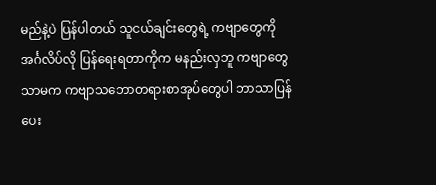မည်နဲ့ပဲ ပြန်ပါတယ် သူငယ်ချင်းတွေရဲ့ ကဗျာတွေကို အင်္ဂလိပ်လို ပြန်ရေးရတာကိုက မနည်းလှဘူ ကဗျာတွေသာမက ကဗျာသဘောတရားစာအုပ်တွေပါ ဘာသာပြန်ပေး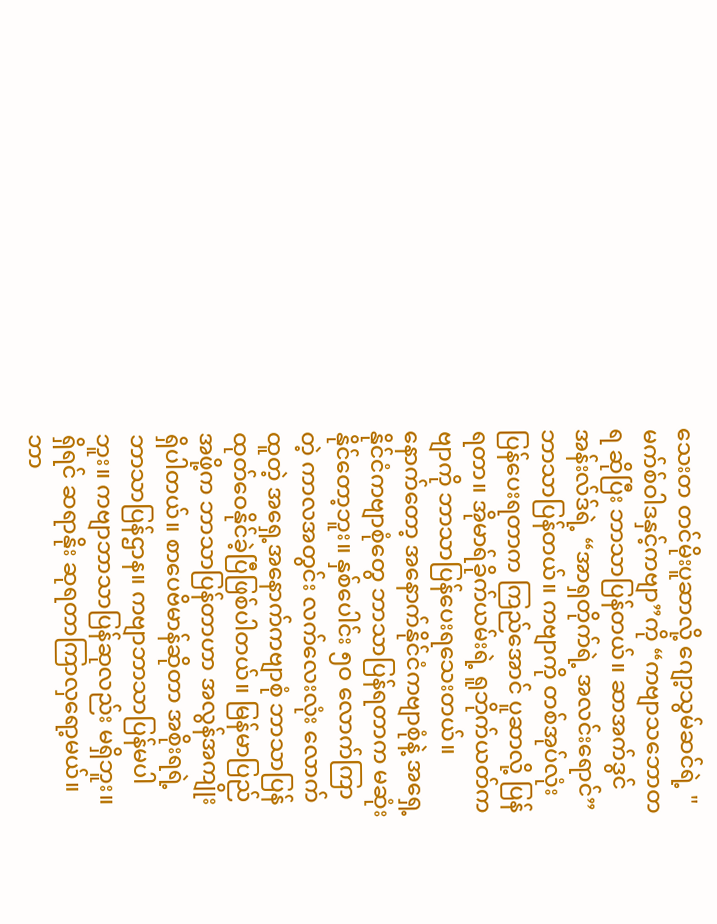သေးတ တင်မိုးပူဆာလို့ ဂျော့သွမ်ဆင်ရဲ့ "မက်စ်ဝါဒနှင့်ကဗျာ”ကို “ကဗျာသဘောတရ ဆိုပြီး ဘာသာပြန်တယ်။ ဆာအက်ဒွင်အန်းလ်ဒ်ရဲ့ “အာရှတိုက်ရဲ့ အလင်းရောင်” ဘာသာပြန်တယ်။ ကဗျာကို တစ်အုပ်လုံး ပြန်ပေးရတာက ကြည်အောင် ပူဆာလို့ ပြန်ရတာ။ အိုမာရ်ခိုက်ယမ်းရဲ့ ရူဘိုက်ယတ်ကဗျာကို ဘာသာပြန်ပေးရသေးတယ်။ နောက်တော့ အနောက်နိုင်ငံကဗျာစုံနဲ့ အရှေ့နိုင်ငံကဗျာစုံတွေ ဘာသာပြန်ရတာက မဆုံးနိုင်တော့ဘူး။ နှစ်ပေါင်း ၅ဝ လောက်ကြာတဲ့ ကာလအတွင်း လက်လေးလုံး လောက်ထူတဲ့ အရှေ့အနောက်ကဗျာစုံ ဘာသာပြန် ထုတ်ဝေနိုင်ခဲ့ပြီဖြစ်ပါတယ်။ မြန်မာပြည်အဖို့က ဘာသာပြန်တာဟာ အလွန်အကျိုးရှိပါတယ်။ စာပေဗိမာန်ဆိုတာ အစိုးရရဲ့ဘာသာပြန်ဌာန။ ကဗျာဘာသာပြန်မပါဘူး။ ကဗျာဘာသာပြန်ဆုလည်း မရှိဘူး။ ရှိရင် ဆရာနိုး ဆုရတာကြာလှရော့မယ်။ ဘာ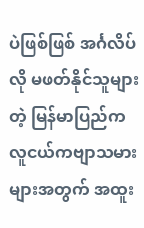ပဲဖြစ်ဖြစ် အင်္ဂလိပ်လို မဖတ်နိုင်သူများတဲ့ မြန်မာပြည်က လူငယ်ကဗျာသမားများအတွက် အထူး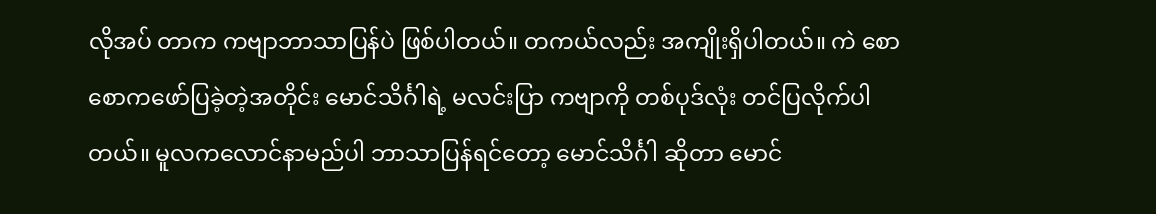လိုအပ် တာက ကဗျာဘာသာပြန်ပဲ ဖြစ်ပါတယ်။ တကယ်လည်း အကျိုးရှိပါတယ်။ ကဲ စောစောကဖော်ပြခဲ့တဲ့အတိုင်း မောင်သိင်္ဂါရဲ့ မလင်းပြာ ကဗျာကို တစ်ပုဒ်လုံး တင်ပြလိုက်ပါတယ်။ မူလကလောင်နာမည်ပါ ဘာသာပြန်ရင်တော့ မောင်သိင်္ဂါ ဆိုတာ မောင်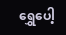ရွှေပေါ့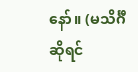နော်။ (မသိင်္ဂီဆိုရင်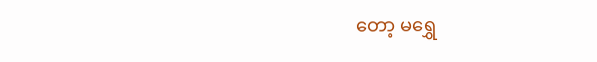တော့ မရွှေ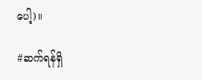ပေါ့)။

#ဆက်ရန်ရှိ